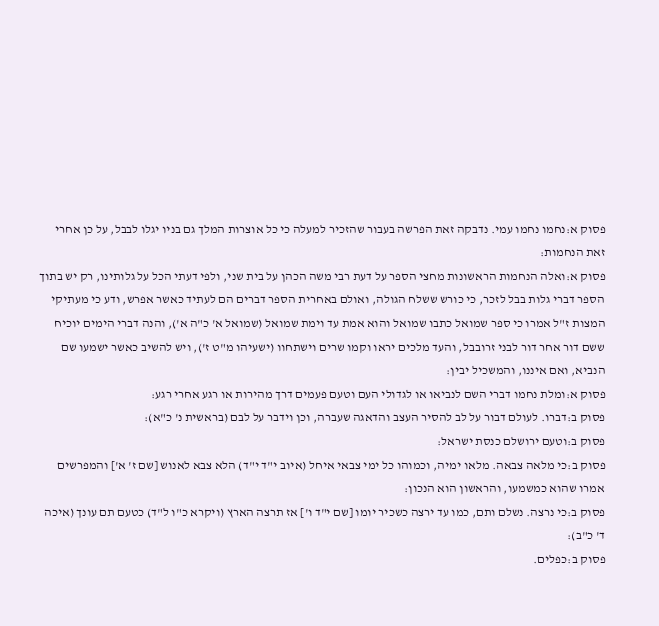פסוק א:נחמו נחמו עמי. נדבקה זאת הפרשה בעבור שהזכיר למעלה כי כל אוצרות המלך גם בניו יגלו לבבל, על כן אחרי זאת הנחמות:
פסוק א:ואלה הנחמות הראשונות מחצי הספר על דעת רבי משה הכהן על בית שני, ולפי דעתי הכל על גלותינו, רק יש בתוך הספר דברי גלות בבל לזכר, כי כורש ששלח הגולה, ואולם באחרית הספר דברים הם לעתיד כאשר אפרש, ודע כי מעתיקי המצות ז"ל אמרו כי ספר שמואל כתבו שמואל והוא אמת עד וימת שמואל (שמואל א' כ"ה א'), והנה דברי הימים יוכיח ששם דור אחר דור לבני זרובבל, והעד מלכים יראו וקמו שרים וישתחוו (ישעיהו מ"ט ז'), ויש להשיב כאשר ישמעו שם הנביא, ואם איננו, והמשכיל יבין:
פסוק א:ומלת נחמו דברי השם לנביאו או לגדולי העם וטעם פעמים דרך מהירות או רגע אחרי רגע:
פסוק ב:דברו. לעולם דבור על לב להסיר העצב והדאגה שעברה, וכן וידבר על לבם (בראשית נ' כ"א):
פסוק ב:וטעם ירושלם כנסת ישראל:
פסוק ב:כי מלאה צבאה. מלאו ימיה, וכמוהו כל ימי צבאי איחל (איוב י"ד י"ד) הלא צבא לאנוש [שם ז' א'] והמפרשים אמרו שהוא כמשמעו, והראשון הוא הנכון:
פסוק ב:כי נרצה. נשלם ותם, כמו עד ירצה כשכיר יומו [שם י"ד ו'] אז תרצה הארץ (ויקרא כ"ו ל"ד) כטעם תם עונך (איכה ד' כ"ב):
פסוק ב:כפלים.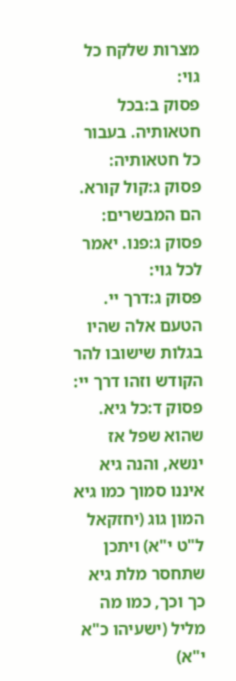מצרות שלקח כל גוי:
פסוק ב:בכל חטאותיה. בעבור כל חטאותיה:
פסוק ג:קול קורא. הם המבשרים:
פסוק ג:פנו. יאמר לכל גוי:
פסוק ג:דרך יי. הטעם אלה שהיו בגלות שישובו להר הקודש וזהו דרך יי:
פסוק ד:כל גיא. שהוא שפל אז ינשא, והנה גיא איננו סמוך כמו גיא המון גוג (יחזקאל ל"ט י"א) ויתכן שתחסר מלת גיא כך וכך, כמו מה מליל (ישעיהו כ"א י"א)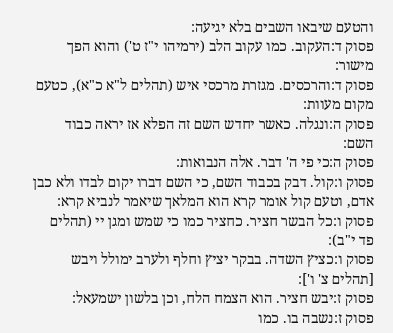והטעם שיבאו השבים בלא יגיעה:
פסוק ד:העקוב. כמו עקוב הלב (ירמיהו י"ז ט') והוא הפך מישור:
פסוק ד:והרכסים. מגזרת מרכסי איש (תהלים ל"א כ"א), כטעם מקום מעוות:
פסוק ה:ונגלה. כאשר יחדש השם זה הפלא אז יראה כבוד השם:
פסוק ה:כי פי ה' דבר. אלה הנבואות:
פסוק ו:קול. דבק בכבוד השם, כי השם דברו יקום לבדו ולא כבן אדם, וטעם קול אומר קרא הוא המלאך שיאמר לנביא קרא:
פסוק ו:כל הבשר חציר. כחציר כמו כי שמש ומגן יי (תהלים פד י"ב):
פסוק ו:כציץ השדה. בבקר יציץ וחלף ולערב ימולל ויבש [תהלים צ' ו']:
פסוק ז:יבש חציר. הוא הצמח הלח, וכן בלשון ישמעאל:
פסוק ז:נשבה בו. כמו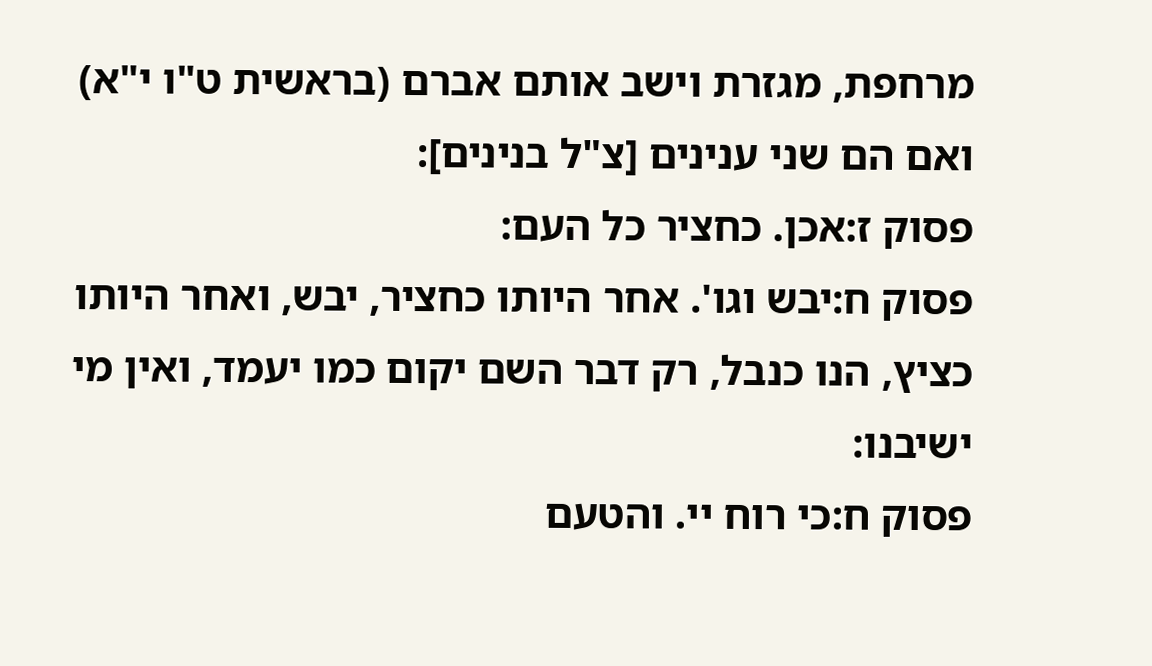מרחפת, מגזרת וישב אותם אברם (בראשית ט"ו י"א) ואם הם שני ענינים [צ"ל בנינים]:
פסוק ז:אכן. כחציר כל העם:
פסוק ח:יבש וגו'. אחר היותו כחציר, יבש, ואחר היותו כציץ, הנו כנבל, רק דבר השם יקום כמו יעמד, ואין מי ישיבנו:
פסוק ח:כי רוח יי. והטעם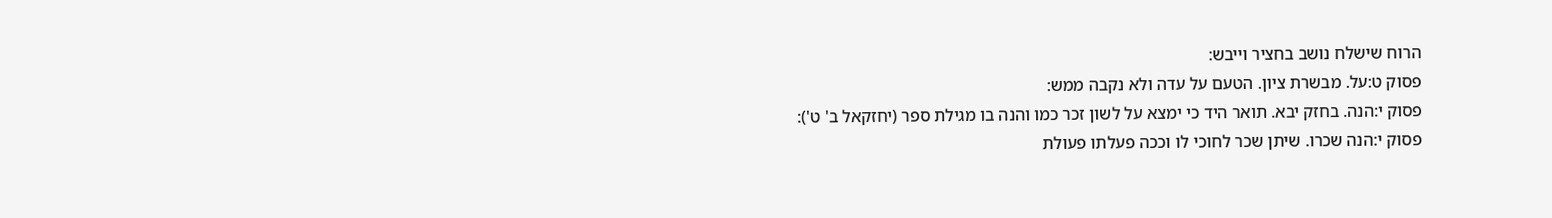הרוח שישלח נושב בחציר וייבש:
פסוק ט:על. מבשרת ציון. הטעם על עדה ולא נקבה ממש:
פסוק י:הנה. בחזק יבא. תואר היד כי ימצא על לשון זכר כמו והנה בו מגילת ספר (יחזקאל ב' ט'):
פסוק י:הנה שכרו. שיתן שכר לחוכי לו וככה פעלתו פעולת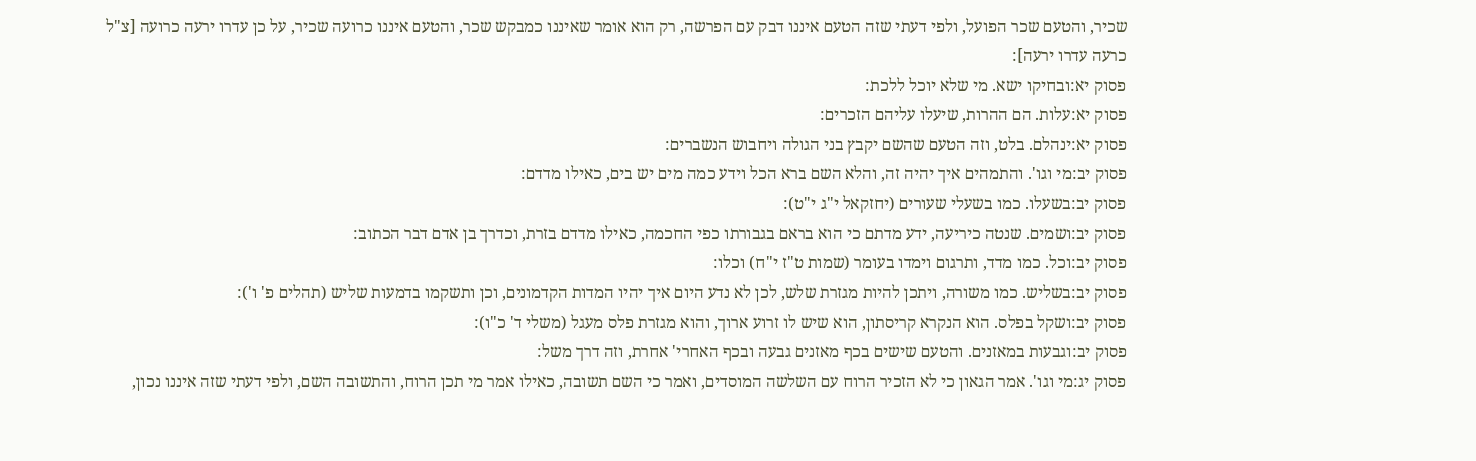שכיר, והטעם שכר הפועל, ולפי דעתי שזה הטעם איננו דבק עם הפרשה, רק הוא אומר שאיננו כמבקש שכר, והטעם איננו כרועה שכיר, על כן עדרו ירעה כרועה [צ"ל כרעה עדרו ירעה]:
פסוק יא:ובחיקו ישא. מי שלא יוכל ללכת:
פסוק יא:עלות. הם ההרות, שיעלו עליהם הזכרים:
פסוק יא:ינהלם. בלט, וזה הטעם שהשם יקבץ בני הגולה ויחבוש הנשברים:
פסוק יב:מי וגו'. והתמהים איך יהיה זה, והלא השם ברא הכל וידע כמה מים יש בים, כאילו מדדם:
פסוק יב:בשעלו. כמו בשעלי שעורים (יחזקאל י"ג י"ט):
פסוק יב:ושמים. שנטה כיריעה, ידע מדתם כי הוא בראם בגבורתו כפי החכמה, כאילו מדדם בזרת, וכדרך בן אדם דבר הכתוב:
פסוק יב:וכל. כמו מדד, ותרגום וימדו בעומר (שמות ט"ז י"ח) וכלו:
פסוק יב:בשליש. כמו משורה, ויתכן להיות מגזרת שלש, לכן לא נדע היום איך יהיו המדות הקדמונים, וכן ותשקמו בדמעות שליש (תהלים פ' ו'):
פסוק יב:ושקל בפלס. הוא הנקרא קריסתון, הוא שיש לו זרוע ארוך, והוא מגזרת פלס מעגל (משלי ד' כ"ו):
פסוק יב:וגבעות במאזנים. והטעם שישים בכף מאזנים גבעה ובכף האחרי' אחרת, וזה דרך משל:
פסוק יג:מי וגו'. אמר הגאון כי לא הזכיר הרוח עם השלשה המוסדים, ואמר כי השם תשובה, כאילו אמר מי תכן הרוח, והתשובה השם, ולפי דעתי שזה איננו נכון,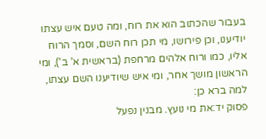בעבור שהכתוב הוא את רוח, ומה טעם איש עצתו יודיענו, וכן פירושו, מי תכן רוח השם, וסמך הרוח אליו, כמו ורוח אלהים מרחפת (בראשית א' ב'), ומי הראשון מושך אחר, ומי איש שיודיענו השם עצתו, למה ברא כן:
פסוק יד:את מי נועץ. מבנין נפעל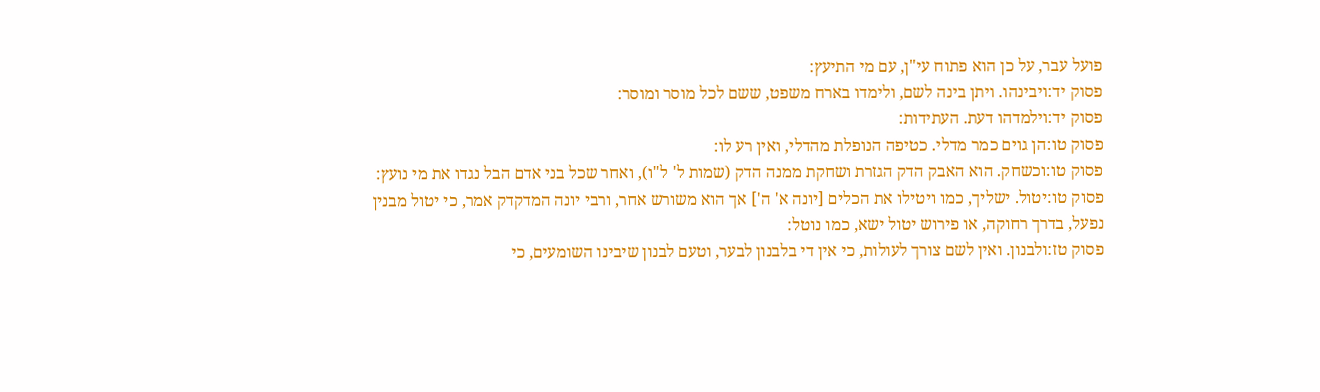פועל עבר, על כן הוא פתוח עי"ן, עם מי התיעץ:
פסוק יד:ויבינהו. ויתן בינה לשם, ולימדו בארח משפט, ששם לכל מוסר ומוסר:
פסוק יד:וילמדהו דעת. העתידות:
פסוק טו:הן גוים כמר מדלי. כטיפה הנופלת מהדלי, ואין רע לו:
פסוק טו:וכשחק. הוא האבק הדק הגזרת ושחקת ממנה הדק (שמות ל' ל"ו), ואחר שכל בני אדם הבל נגדו את מי נועץ:
פסוק טו:יטול. ישליך, כמו ויטילו את הכלים [יונה א' ה'] אך הוא משורש אחר, ורבי יונה המדקדק אמר, כי יטול מבנין נפעל, בדרך רחוקה, או פירוש יטול ישא, כמו נוטל:
פסוק טז:ולבנון. ואין לשם צורך לעולות, כי אין די בלבנון לבער, וטעם לבנון שיבינו השומעים, כי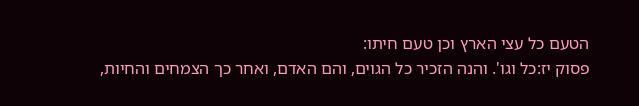הטעם כל עצי הארץ וכן טעם חיתו:
פסוק יז:כל וגו'. והנה הזכיר כל הגוים, והם האדם, ואחר כך הצמחים והחיות,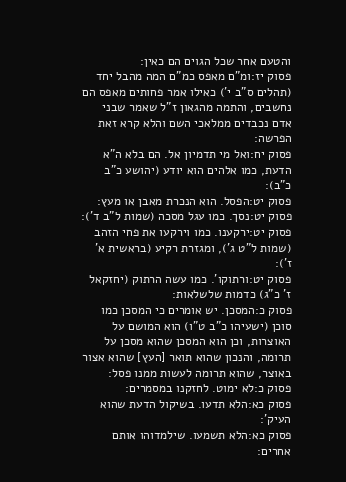והטעם אחר שכל הגוים הם כאין:
פסוק יז:ומ"ם מאפס כמ"ם המה מהבל יחד (תהלים ס"ב י') כאילו אמר פחותים מאפס הם נחשבים, והתמה מהגאון ז"ל שאמר שבני אדם נכבדים ממלאכי השם והלא קרא זאת הפרשה:
פסוק יח:ואל מי תדמיון אל. הם בלא ה"א הדעת, כמו אלהים הוא יודע (יהושע כ"ב כ"ב):
פסוק יט:הפסל. הוא הנכרת מאבן או מעץ:
פסוק יט:נסך. כמו עגל מסכה (שמות ל"ב ד'):
פסוק יט:ירקענו. כמו וירקעו את פחי הזהב (שמות ל"ט ג'), ומגזרת רקיע (בראשית א' ז'):
פסוק יט:ורתוקו'. כמו עשה הרתוק (יחזקאל ז' כ"ג) כדמות שלשלאות:
פסוק כ:המסכן. יש אומרים כי המסכן כמו סוכן (ישעיהו כ"ב ט"ו) הוא המושם על האוצרות, וכן הוא המסכן שהוא מסכן על תרומה, והנכון שהוא תואר [העץ] שהוא אצור באוצר, שהוא תרומה לעשות ממנו פסל:
פסוק כ:לא ימוט. לחזקנו במסמרים:
פסוק כא:הלא תדעו. בשיקול הדעת שהוא העיק':
פסוק כא:הלא תשמעו. שילמדוהו אותם אחרים: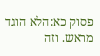פסוק כא:הלא הוגד מראש. וזה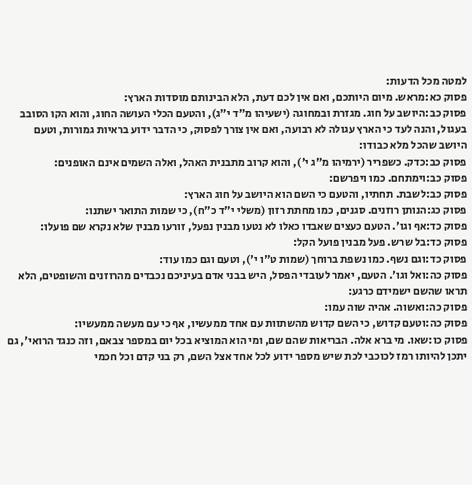למטה מכל הדעות:
פסוק כא:מראש. מיום היותכם, ואם אין לכם דעת, הלא הבינותם מוסדות הארץ:
פסוק כב:היושב על חוג. מגזרת ובמחוגה (ישעיהו מ"ד י"ג), והטעם הכלי העושה החוג, והוא הקו הסובב בעגול, והנה לעד כי הארץ עגולה לא רבועה, ואם אין צורך לפסוק, כי הדבר ידוע בראיות גמורות, וטעם היושב שהכל מלא כבודו:
פסוק כב:כדק. כשפריר (ירמיהו מ"ג י'), והוא קרוב מתבנית האהל, ואלה השמים אינם האופנים:
פסוק כב:וימתחם. כמו ויפרשם:
פסוק כב:לשבת. תחתיו, והטעם כי השם הוא היושב על חוג הארץ:
פסוק כג:הנותן רוזנים. סגנים, כמו מחתת רזון (משלי י"ד כ"ח), כי שמות התואר ישתנו:
פסוק כד:אף וגו'. הטעם כעצים שאבדו כאלו לא נטעו מבנין נפעל, זורעו מבנין שלא נקרא שם פועלו:
פסוק כד:בל שרש. פעל מבנין פועל הקל:
פסוק כד:וגם נשף. כמו נשפת ברוחך (שמות ט"ו י'), וטעם וגם כמו עוד:
פסוק כה:ואל וגו'. הטעם, יאמר לעובדי הפסל, היש בבני אדם בעיניכם נכבדים מהרוזנים והשופטים, הלא תראו שהשם ישמידם כרגע:
פסוק כה:ואשוה. אהיה שוה עמו:
פסוק כה:וטעם קדוש, כי השם קדוש מהשתוות עם אחד ממעשיו, אף כי עם מעשה ממעשיו:
פסוק כו:שאו. מי ברא אלה. הבריאות שהם שם, ומי הוא המוציא בכל יום במספר צבאם, וזה כנגד הרואי', גם יתכן להיותו רמז לכוכבי לכת שיש מספר ידוע לכל אחד אצל השם, רק בני קדם וכל חכמי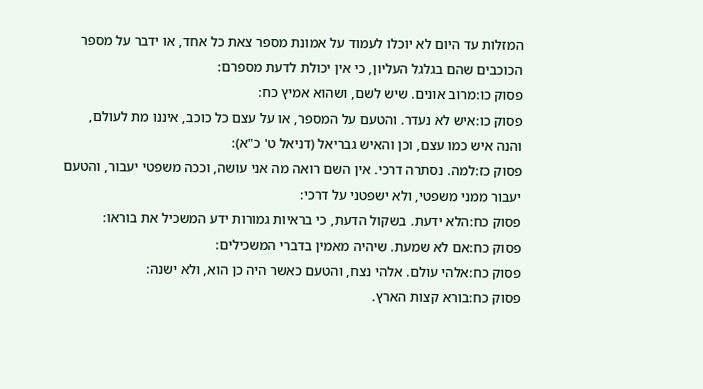המזלות עד היום לא יוכלו לעמוד על אמונת מספר צאת כל אחד, או ידבר על מספר הכוכבים שהם בגלגל העליון, כי אין יכולת לדעת מספרם:
פסוק כו:מרוב אונים. שיש לשם, ושהוא אמיץ כח:
פסוק כו:איש לא נעדר. והטעם על המספר, או על עצם כל כוכב, איננו מת לעולם, והנה איש כמו עצם, וכן והאיש גבריאל (דניאל ט' כ"א):
פסוק כז:למה. נסתרה דרכי. אין השם רואה מה אני עושה, וככה משפטי יעבור, והטעם יעבור ממני משפטי, ולא ישפטני על דרכי:
פסוק כח:הלא ידעת. בשקול הדעת, כי בראיות גמורות ידע המשכיל את בוראו:
פסוק כח:אם לא שמעת. שיהיה מאמין בדברי המשכילים:
פסוק כח:אלהי עולם. אלהי נצח, והטעם כאשר היה כן הוא, ולא ישנה:
פסוק כח:בורא קצות הארץ.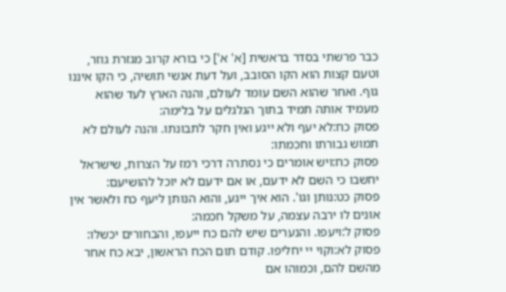כבר פרשתי בסדר בראשית [א' א'] כי בורא קרוב מגזרת גוזר, וטעם קצות הוא הקו הסובב, ועל דעת אנשי תושיה, כי הקו איננו גוף. ואחר שהוא השם עומד לעולם, והנה הארץ לעד שהוא מעמיד אותה תמיד בתוך הגלגלים על בלימה:
פסוק כח:לא יעף ולא ייגע ואין חקר לתבונתו. והנה לעולם לא תמוש גבורתו וחכמתו:
פסוק כח:ויש אומרים כי נסתרה דרכי רמז על הצרות, שישראל יחשבו כי השם לא ידעם, או אם ידעם לא יוכל להושיעם:
פסוק כט:נותן וגו'. הוא איך ייגע, והוא הנותן ליעף כח ולאשר אין אונים לו ירבה עצמה, על משקל חכמה:
פסוק ל:ויעפו. והנערים שיש להם כח ייעפו, והבחורים יכשלו:
פסוק לא:וקוי יי יחליפו. קודם תום הכח הראשון, יבא כח אחר מהשם להם, וכמוהו אם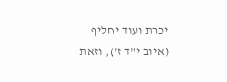יכרת ועוד יחליף (איוב י"ד ז'), וזאת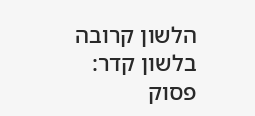הלשון קרובה בלשון קדר:
פסוק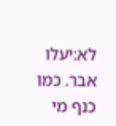לא:יעלו אבר. כמו כנף מי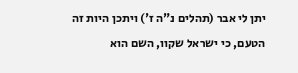יתן לי אבר (תהלים נ"ה ז') ויתכן היות זה הטעם, כי ישראל שקוו, השם הוא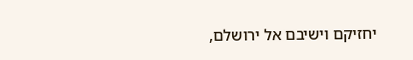יחזיקם וישיבם אל ירושלם,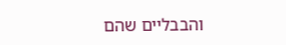והבבליים שהם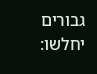גבורים יחלשו: